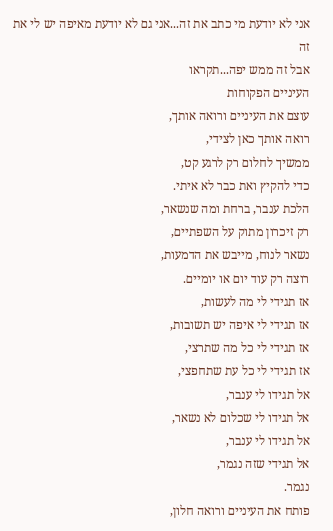אני לא יודעת מי כתב את זה...אני גם לא יודעת מאיפה יש לי את זה
אבל זה ממש יפה...תקראו
העיניים הפקוחות
עוצם את העיניים ורואה אותך,
רואה אותך כאן לצידי,
ממשיך לחלום רק לרגע קט,
כדי להקיץ ואת כבר לא איתי.
הלכת ענבר, ברחת ומה שנשאר,
רק זיכרון מתוק על השפתיים,
נשאר לנוח, מייבש את הדמעות,
רוצה רק עוד יום או יומיים.
אז תגידי לי מה לעשות,
אז תגידי לי איפה יש תשובות,
אז תגידי לי כל מה שתרצי,
אז תגידי לי כל עת שתחפצי,
אל תגידו לי ענבר,
אל תגידו לי שכלום לא נשאר,
אל תגידו לי ענבר,
אל תגידי שזה נגמר,
נגמר.
פותח את העיניים ורואה חלון,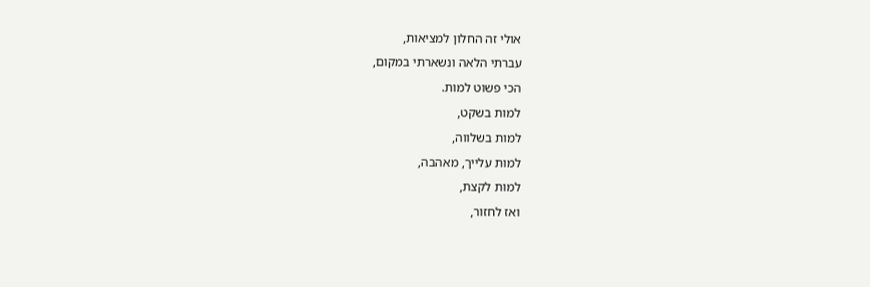אולי זה החלון למציאות,
עברתי הלאה ונשארתי במקום,
הכי פשוט למות.
למות בשקט,
למות בשלווה,
למות עלייך, מאהבה,
למות לקצת,
ואז לחזור,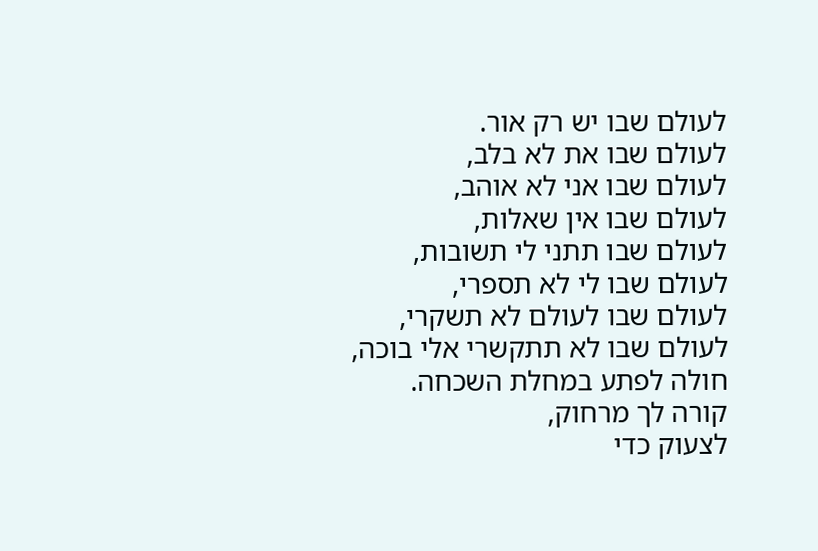לעולם שבו יש רק אור.
לעולם שבו את לא בלב,
לעולם שבו אני לא אוהב,
לעולם שבו אין שאלות,
לעולם שבו תתני לי תשובות,
לעולם שבו לי לא תספרי,
לעולם שבו לעולם לא תשקרי,
לעולם שבו לא תתקשרי אלי בוכה,
חולה לפתע במחלת השכחה.
קורה לך מרחוק,
לצעוק כדי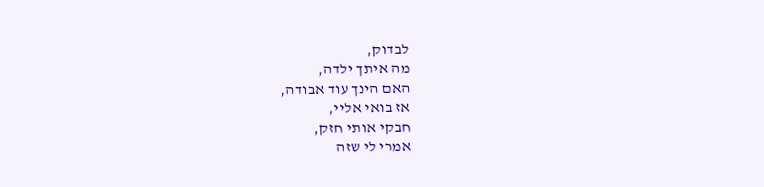לבדוק,
מה איתך ילדה,
האם הינך עוד אבודה,
אז בואי אליי,
חבקי אותי חזק,
אמרי לי שזה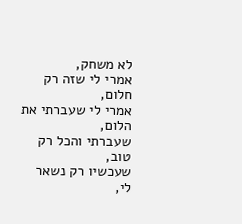לא משחק,
אמרי לי שזה רק חלום,
אמרי לי שעברתי את הלום,
שעברתי והכל רק טוב,
שעכשיו רק נשאר לי,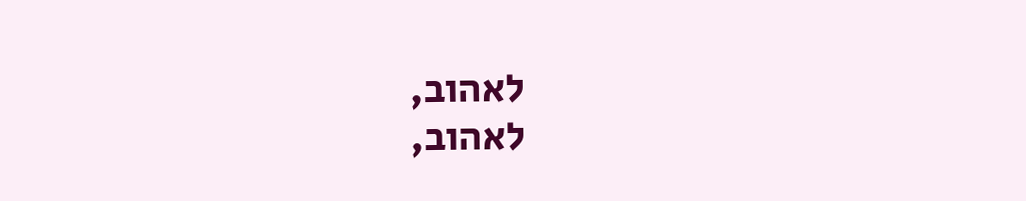לאהוב,
לאהוב,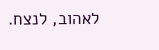לאהוב, לנצח.